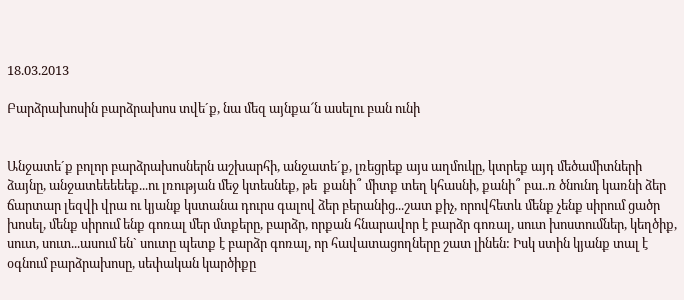18.03.2013

Բարձրախոսին բարձրախոս տվե´ք, նա մեզ այնքա՜ն ասելու բան ունի


Անջատե´ք բոլոր բարձրախոսներն աշխարհի, անջատե´ք, լռեցրեք այս աղմուկը, կտրեք այդ մեծամիտների ձայնը, անջատեեեեեք...ու լռության մեջ կտեսնեք, թե  քանի՞ միտք տեղ կհասնի, քանի՞ բա..ռ ծնունդ կառնի ձեր ճարտար լեզվի վրա ու կյանք կստանա դուրս գալով ձեր բերանից...շատ քիչ, որովհետև մենք չենք սիրում ցածր խոսել, մենք սիրում ենք գոռալ մեր մտքերը, բարձր, որքան հնարավոր է բարձր գոռալ, սուտ խոստումներ, կեղծիք, սուտ, սուտ...ասում են` սուտը պետք է բարձր գոռալ, որ հավատացողները շատ լինեն: Իսկ ստին կյանք տալ է օգնում բարձրախոսը, սեփական կարծիքը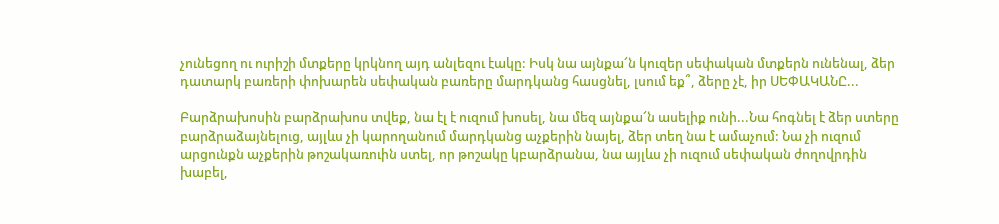չունեցող ու ուրիշի մտքերը կրկնող այդ անլեզու էակը: Իսկ նա այնքա՜ն կուզեր սեփական մտքերն ունենալ, ձեր դատարկ բառերի փոխարեն սեփական բառերը մարդկանց հասցնել, լսում եք՞, ձերը չէ, իր ՍԵՓԱԿԱՆԸ...

Բարձրախոսին բարձրախոս տվեք, նա էլ է ուզում խոսել, նա մեզ այնքա՜ն ասելիք ունի...Նա հոգնել է ձեր ստերը բարձրաձայնելուց, այլևս չի կարողանում մարդկանց աչքերին նայել, ձեր տեղ նա է ամաչում: Նա չի ուզում արցունքն աչքերին թոշակառուին ստել, որ թոշակը կբարձրանա, նա այլևս չի ուզում սեփական ժողովրդին խաբել,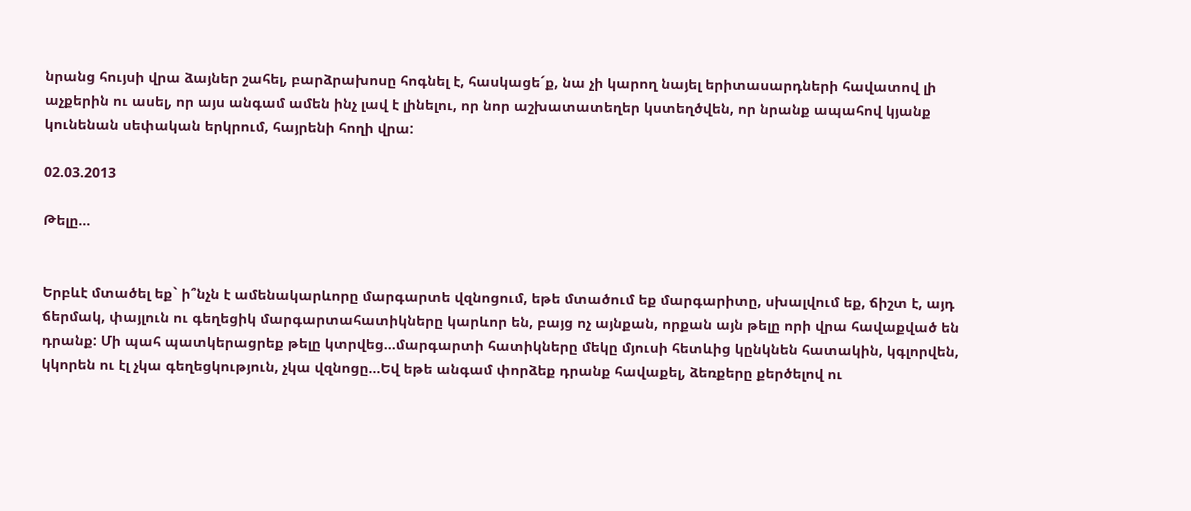նրանց հույսի վրա ձայներ շահել, բարձրախոսը հոգնել է, հասկացե´ք, նա չի կարող նայել երիտասարդների հավատով լի աչքերին ու ասել, որ այս անգամ ամեն ինչ լավ է լինելու, որ նոր աշխատատեղեր կստեղծվեն, որ նրանք ապահով կյանք կունենան սեփական երկրում, հայրենի հողի վրա:

02.03.2013

Թելը...


Երբևէ մտածել եք` ի՞նչն է ամենակարևորը մարգարտե վզնոցում, եթե մտածում եք մարգարիտը, սխալվում եք, ճիշտ է, այդ ճերմակ, փայլուն ու գեղեցիկ մարգարտահատիկները կարևոր են, բայց ոչ այնքան, որքան այն թելը որի վրա հավաքված են դրանք: Մի պահ պատկերացրեք թելը կտրվեց...մարգարտի հատիկները մեկը մյուսի հետևից կընկնեն հատակին, կգլորվեն, կկորեն ու էլ չկա գեղեցկություն, չկա վզնոցը...Եվ եթե անգամ փորձեք դրանք հավաքել, ձեռքերը քերծելով ու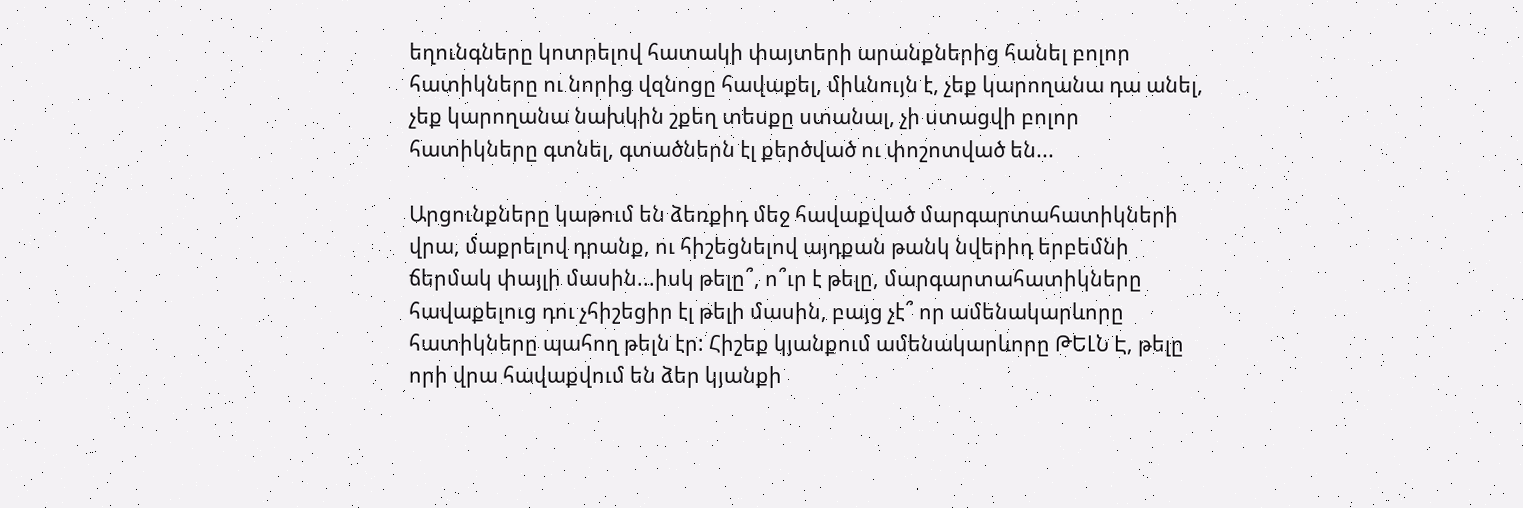եղունգները կոտրելով հատակի փայտերի արանքներից հանել բոլոր հատիկները ու նորից վզնոցը հավաքել, միևնույն է, չեք կարողանա դա անել, չեք կարողանա նախկին շքեղ տեսքը ստանալ, չի ստացվի բոլոր հատիկները գտնել, գտածներն էլ քերծված ու փոշոտված են...

Արցունքները կաթում են ձեռքիդ մեջ հավաքված մարգարտահատիկների վրա, մաքրելով դրանք, ու հիշեցնելով այդքան թանկ նվերիդ երբեմնի ճերմակ փայլի մասին...իսկ թելը՞, ո՞ւր է թելը, մարգարտահատիկները հավաքելուց դու չհիշեցիր էլ թելի մասին, բայց չէ՞ որ ամենակարևորը հատիկները պահող թելն էր: Հիշեք կյանքում ամենակարևորը ԹԵԼՆ Է, թելը որի վրա հավաքվում են ձեր կյանքի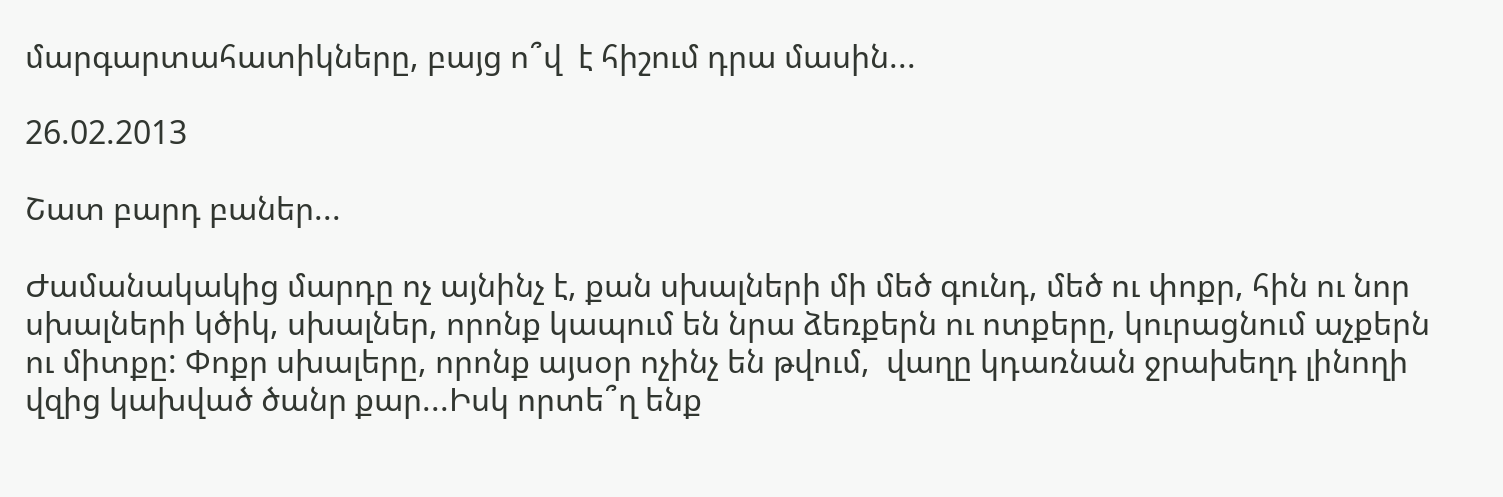մարգարտահատիկները, բայց ո՞վ  է հիշում դրա մասին...

26.02.2013

Շատ բարդ բաներ...

Ժամանակակից մարդը ոչ այնինչ է, քան սխալների մի մեծ գունդ, մեծ ու փոքր, հին ու նոր սխալների կծիկ, սխալներ, որոնք կապում են նրա ձեռքերն ու ոտքերը, կուրացնում աչքերն ու միտքը: Փոքր սխալերը, որոնք այսօր ոչինչ են թվում,  վաղը կդառնան ջրախեղդ լինողի վզից կախված ծանր քար...Իսկ որտե՞ղ ենք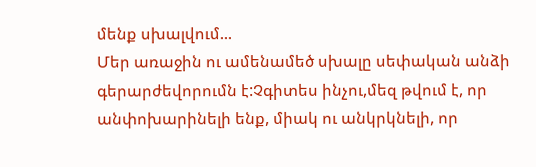մենք սխալվում...
Մեր առաջին ու ամենամեծ սխալը սեփական անձի գերարժեվորումն է:Չգիտես ինչու,մեզ թվում է, որ անփոխարինելի ենք, միակ ու անկրկնելի, որ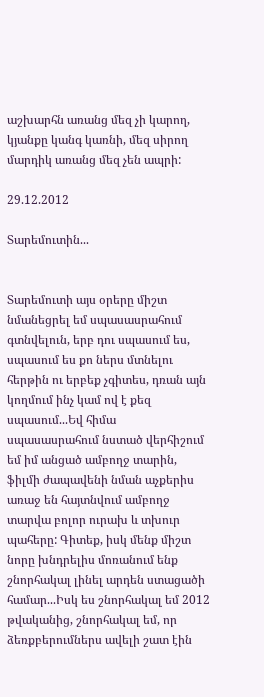աշխարհն առանց մեզ չի կարող, կյանքը կանգ կառնի, մեզ սիրող մարդիկ առանց մեզ չեն ապրի:

29.12.2012

Տարեմուտին...


Տարեմուտի այս օրերը միշտ նմանեցրել եմ սպասասրահում գտնվելուն, երբ դու սպասում ես, սպասում ես քո ներս մտնելու հերթին ու երբեք չգիտես, դռան այն կողմում ինչ կամ ով է քեզ սպասում...Եվ հիմա սպասասրահում նստած վերհիշում եմ իմ անցած ամբողջ տարին, ֆիլմի ժապավենի նման աչքերիս առաջ են հայտնվում ամբողջ տարվա բոլոր ուրախ և տխուր պահերը: Գիտեք, իսկ մենք միշտ նորը խնդրելիս մոռանում ենք շնորհակալ լինել արդեն ստացածի համար...Իսկ ես շնորհակալ եմ 2012 թվականից, շնորհակալ եմ, որ ձեռքբերումներս ավելի շատ էին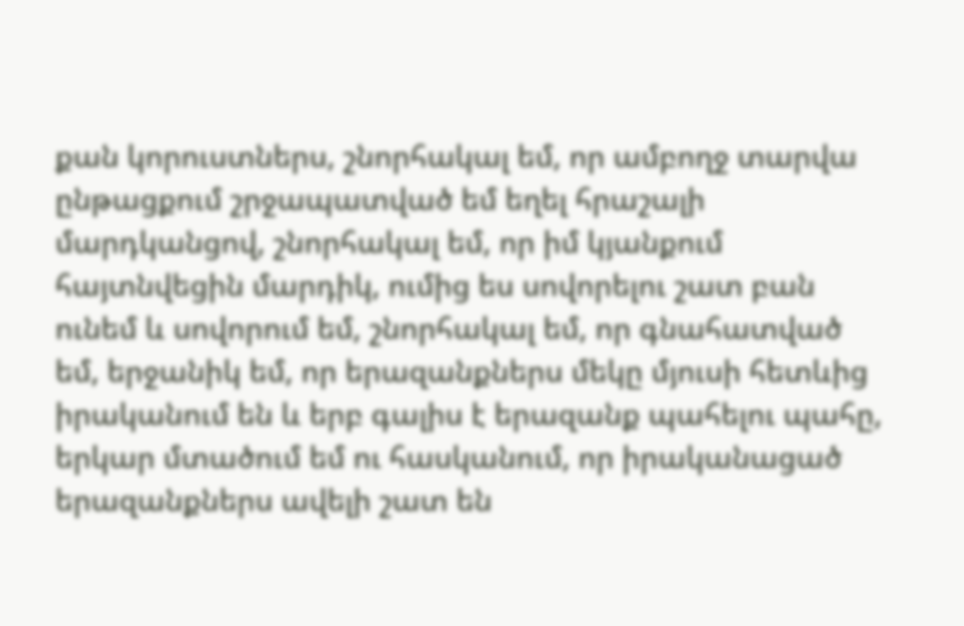քան կորուստներս, շնորհակալ եմ, որ ամբողջ տարվա ընթացքում շրջապատված եմ եղել հրաշալի մարդկանցով, շնորհակալ եմ, որ իմ կյանքում հայտնվեցին մարդիկ, ումից ես սովորելու շատ բան ունեմ և սովորում եմ, շնորհակալ եմ, որ գնահատված եմ, երջանիկ եմ, որ երազանքներս մեկը մյուսի հետևից իրականում են և երբ գալիս է երազանք պահելու պահը, երկար մտածում եմ ու հասկանում, որ իրականացած երազանքներս ավելի շատ են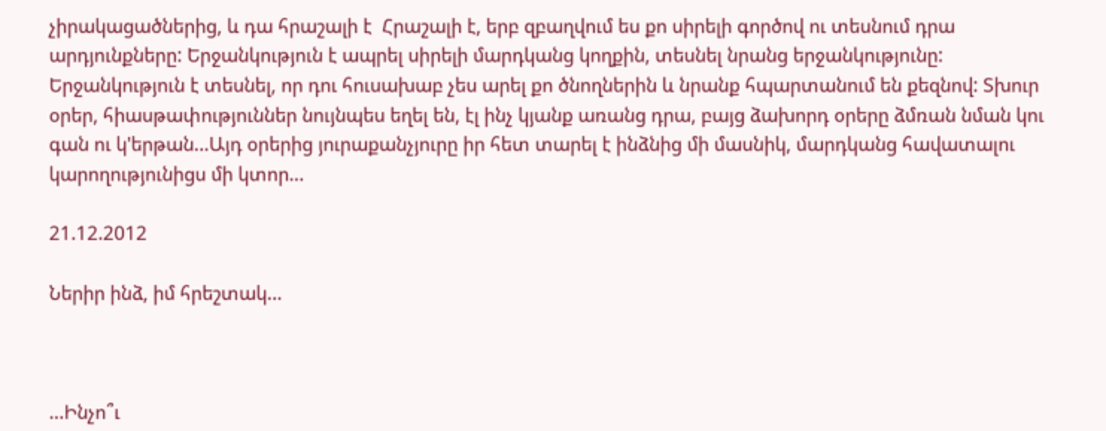չիրակացածներից, և դա հրաշալի է  Հրաշալի է, երբ զբաղվում ես քո սիրելի գործով ու տեսնում դրա արդյունքները: Երջանկություն է ապրել սիրելի մարդկանց կողքին, տեսնել նրանց երջանկությունը: Երջանկություն է տեսնել, որ դու հուսախաբ չես արել քո ծնողներին և նրանք հպարտանում են քեզնով: Տխուր օրեր, հիասթափություններ նույնպես եղել են, էլ ինչ կյանք առանց դրա, բայց ձախորդ օրերը ձմռան նման կու գան ու կ'երթան...Այդ օրերից յուրաքանչյուրը իր հետ տարել է ինձնից մի մասնիկ, մարդկանց հավատալու կարողությունիցս մի կտոր...

21.12.2012

Ներիր ինձ, իմ հրեշտակ...



...Ինչո՞ւ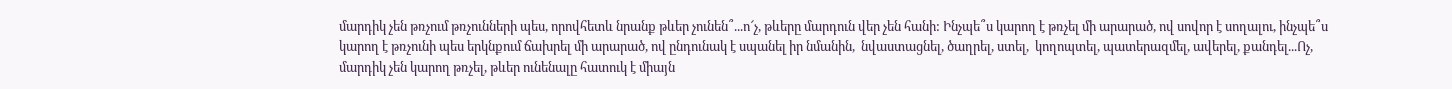մարդիկ չեն թռչում թռչունների պես, որովհետև նրանք թևեր չունեն՞...ո՜չ, թևերը մարդուն վեր չեն հանի: Ինչպե՞ս կարող է թռչել մի արարած, ով սովոր է սողալու, ինչպե՞ս կարող է թռչունի պես երկնքում ճախրել մի արարած, ով ընդունակ է սպանել իր նմանին,  նվաստացնել, ծաղրել, ստել,  կողոպտել, պատերազմել, ավերել, քանդել...Ոչ, մարդիկ չեն կարող թռչել, թևեր ունենալը հատուկ է միայն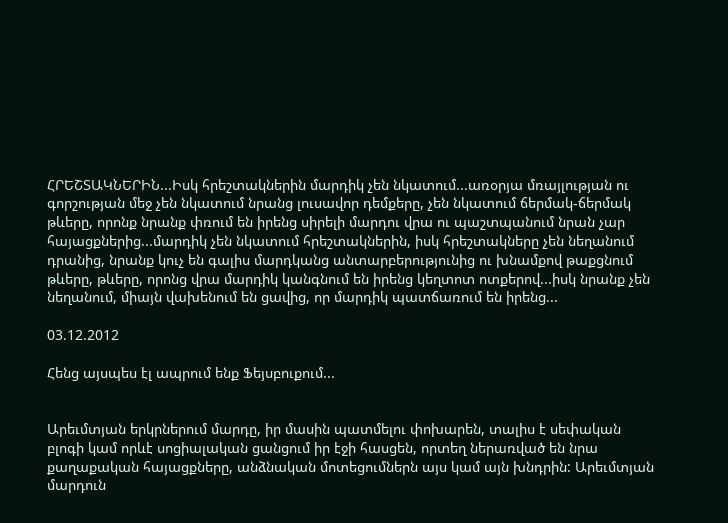ՀՐԵՇՏԱԿՆԵՐԻՆ...Իսկ հրեշտակներին մարդիկ չեն նկատում...առօրյա մռայլության ու գորշության մեջ չեն նկատում նրանց լուսավոր դեմքերը, չեն նկատում ճերմակ-ճերմակ թևերը, որոնք նրանք փռում են իրենց սիրելի մարդու վրա ու պաշտպանում նրան չար հայացքներից...մարդիկ չեն նկատում հրեշտակներին, իսկ հրեշտակները չեն նեղանում դրանից, նրանք կուչ են գալիս մարդկանց անտարբերությունից ու խնամքով թաքցնում թևերը, թևերը, որոնց վրա մարդիկ կանգնում են իրենց կեղտոտ ոտքերով...իսկ նրանք չեն նեղանում, միայն վախենում են ցավից, որ մարդիկ պատճառում են իրենց...

03.12.2012

Հենց այսպես էլ ապրում ենք Ֆեյսբուքում...


Արեւմտյան երկրներում մարդը, իր մասին պատմելու փոխարեն, տալիս է սեփական բլոգի կամ որևէ սոցիալական ցանցում իր էջի հասցեն, որտեղ ներառված են նրա քաղաքական հայացքները, անձնական մոտեցումներն այս կամ այն խնդրին: Արեւմտյան մարդուն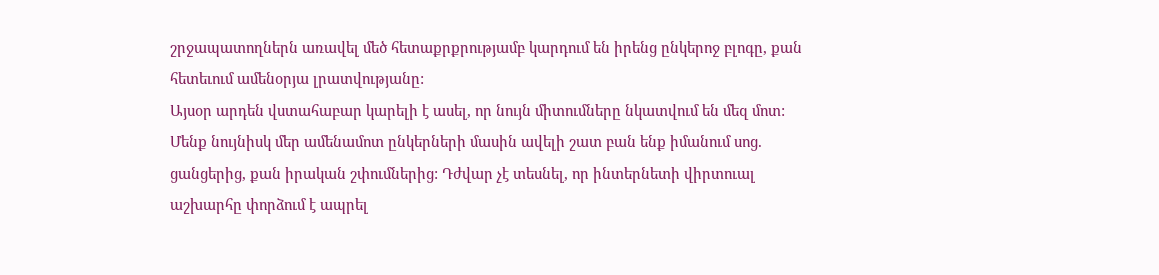շրջապատողներն առավել մեծ հետաքրքրությամբ կարդում են իրենց ընկերոջ բլոգը, քան հետեւում ամենօրյա լրատվությանը:
Այսօր արդեն վստահաբար կարելի է ասել, որ նույն միտումները նկատվում են մեզ մոտ: Մենք նույնիսկ մեր ամենամոտ ընկերների մասին ավելի շատ բան ենք իմանում սոց. ցանցերից, քան իրական շփումներից: Դժվար չէ տեսնել, որ ինտերնետի վիրտուալ աշխարհը փորձում է ապրել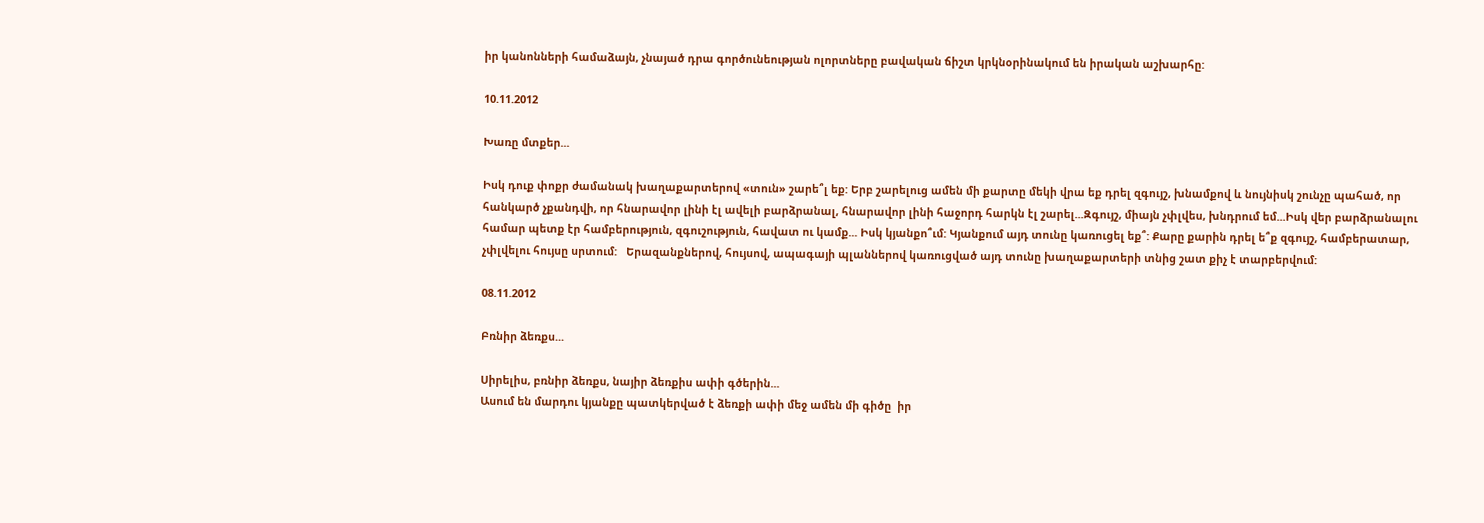իր կանոնների համաձայն, չնայած դրա գործունեության ոլորտները բավական ճիշտ կրկնօրինակում են իրական աշխարհը:

10.11.2012

Խառը մտքեր...

Իսկ դուք փոքր ժամանակ խաղաքարտերով «տուն» շարե՞լ եք: Երբ շարելուց ամեն մի քարտը մեկի վրա եք դրել զգույշ, խնամքով և նույնիսկ շունչը պահած, որ հանկարծ չքանդվի, որ հնարավոր լինի էլ ավելի բարձրանալ, հնարավոր լինի հաջորդ հարկն էլ շարել...Զգույշ, միայն չփլվես, խնդրում եմ...Իսկ վեր բարձրանալու համար պետք էր համբերություն, զգուշություն, հավատ ու կամք... Իսկ կյանքո՞ւմ: Կյանքում այդ տունը կառուցել եք՞: Քարը քարին դրել ե՞ք զգույշ, համբերատար, չփլվելու հույսը սրտում:   Երազանքներով, հույսով, ապագայի պլաններով կառուցված այդ տունը խաղաքարտերի տնից շատ քիչ է տարբերվում:

08.11.2012

Բռնիր ձեռքս...

Սիրելիս, բռնիր ձեռքս, նայիր ձեռքիս ափի գծերին...
Ասում են մարդու կյանքը պատկերված է ձեռքի ափի մեջ ամեն մի գիծը  իր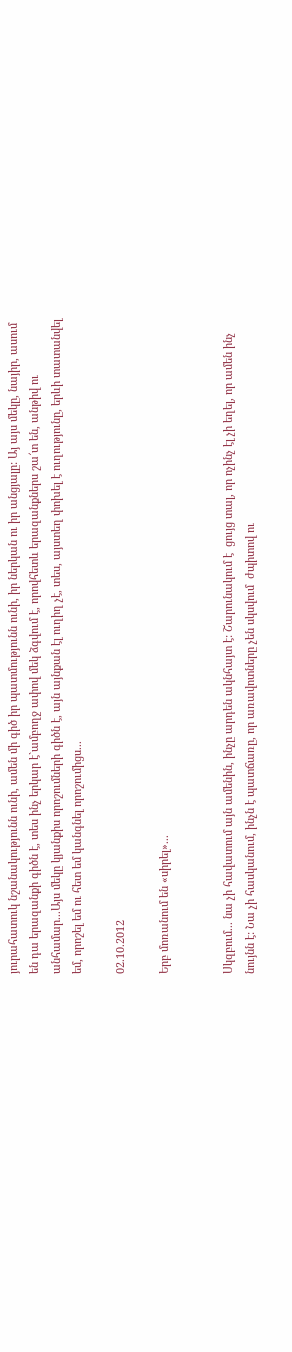յուրահատուկ նշանակությունն ունի, ամեն մի գիծ իր պատմությունն ունի, իր ներկան ու իր անցյալը: Այ այս մեկը, նայիր, ասում են դա երազանքի գիծն է, տես ինչ երկար է`ամբողջ ափով մեկ ձգվում է, որովհետև երազանքներս շա՜տ են, անթիվ ու անհամար...Այս մեկը կյանքիս որոշումների գիծն է, այն այնքան էլ ուղիղ չէ, տես, այստեղ փոխել է ուղությունը, երևի տատանվել եմ, որոշել եմ ու հետ եմ կանգնել որոշումիցս...

02.10.2012

Երբ մոռանում են «սիրել»...


Սկզբում... նա չի հավատում այն ամենին, ինչը արդեն ակնհայտ է: Շարունակում է  ցույց տալ, որ ոչինչ էլ չի եղել, որ ամեն ինչ նույնն է: Նա չի հասկանում, ինչն է պատճառը, որ առավոտները չեն սկսվում  ժպիտով ու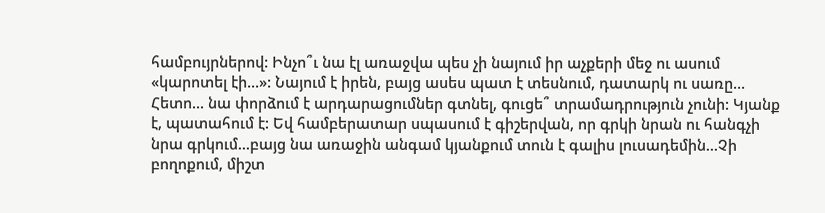համբույրներով: Ինչո՞ւ նա էլ առաջվա պես չի նայում իր աչքերի մեջ ու ասում «կարոտել էի...»: Նայում է իրեն, բայց ասես պատ է տեսնում, դատարկ ու սառը...
Հետո... նա փորձում է արդարացումներ գտնել, գուցե՞ տրամադրություն չունի: Կյանք է, պատահում է: Եվ համբերատար սպասում է գիշերվան, որ գրկի նրան ու հանգչի նրա գրկում...բայց նա առաջին անգամ կյանքում տուն է գալիս լուսադեմին...Չի բողոքում, միշտ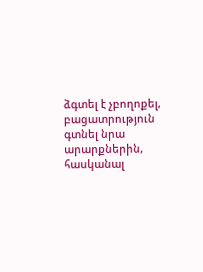ձգտել է չբողոքել, բացատրություն գտնել նրա արարքներին, հասկանալ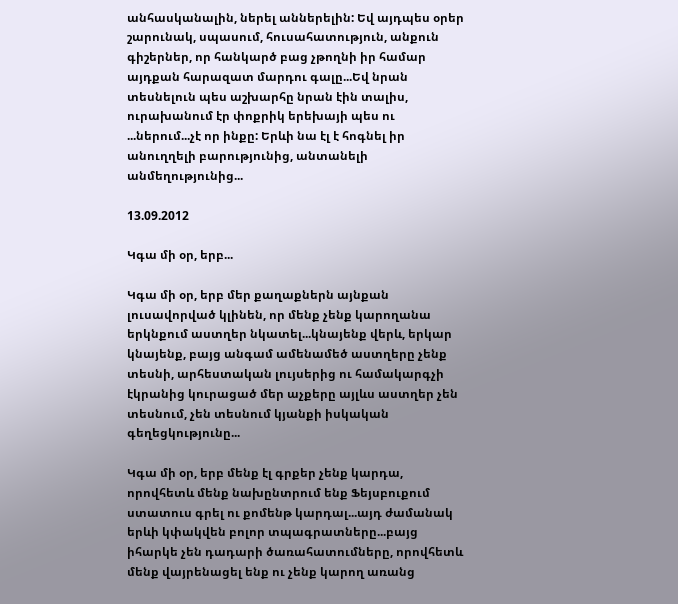անհասկանալին, ներել աններելին: Եվ այդպես օրեր շարունակ, սպասում, հուսահատություն, անքուն գիշերներ, որ հանկարծ բաց չթողնի իր համար այդքան հարազատ մարդու գալը...Եվ նրան տեսնելուն պես աշխարհը նրան էին տալիս, ուրախանում էր փոքրիկ երեխայի պես ու ...ներում...չէ որ ինքը: Երևի նա էլ է հոգնել իր անուղղելի բարությունից, անտանելի անմեղությունից...

13.09.2012

Կգա մի օր, երբ...

Կգա մի օր, երբ մեր քաղաքներն այնքան լուսավորված կլինեն, որ մենք չենք կարողանա երկնքում աստղեր նկատել...կնայենք վերև, երկար կնայենք, բայց անգամ ամենամեծ աստղերը չենք տեսնի, արհեստական լույսերից ու համակարգչի էկրանից կուրացած մեր աչքերը այլևս աստղեր չեն տեսնում, չեն տեսնում կյանքի իսկական գեղեցկությունը...

Կգա մի օր, երբ մենք էլ գրքեր չենք կարդա, որովհետև մենք նախընտրում ենք Ֆեյսբուքում ստատուս գրել ու քոմենթ կարդալ...այդ ժամանակ երևի կփակվեն բոլոր տպագրատները...բայց իհարկե չեն դադարի ծառահատումները, որովհետև մենք վայրենացել ենք ու չենք կարող առանց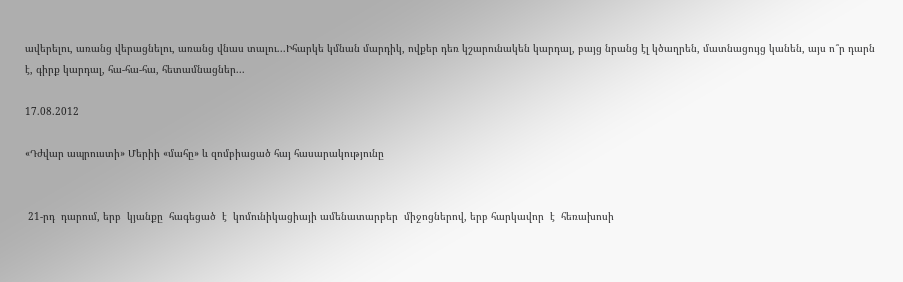ավերելու, առանց վերացնելու, առանց վնաս տալու...Իհարկե կմնան մարդիկ, ովքեր դեռ կշարունակեն կարդալ, բայց նրանց էլ կծաղրեն, մատնացույց կանեն, այս ո՞ր դարն է, գիրք կարդալ, հա-հա-հա, հետամնացներ...

17.08.2012

«Դժվար ապրուստի» Մերիի «մահը» և զոմբիացած հայ հասարակությունը


 21-րդ  դարում, երբ  կյանքը  հագեցած  է  կոմունիկացիայի ամենատարբեր  միջոցներով, երբ հարկավոր  է  հեռախոսի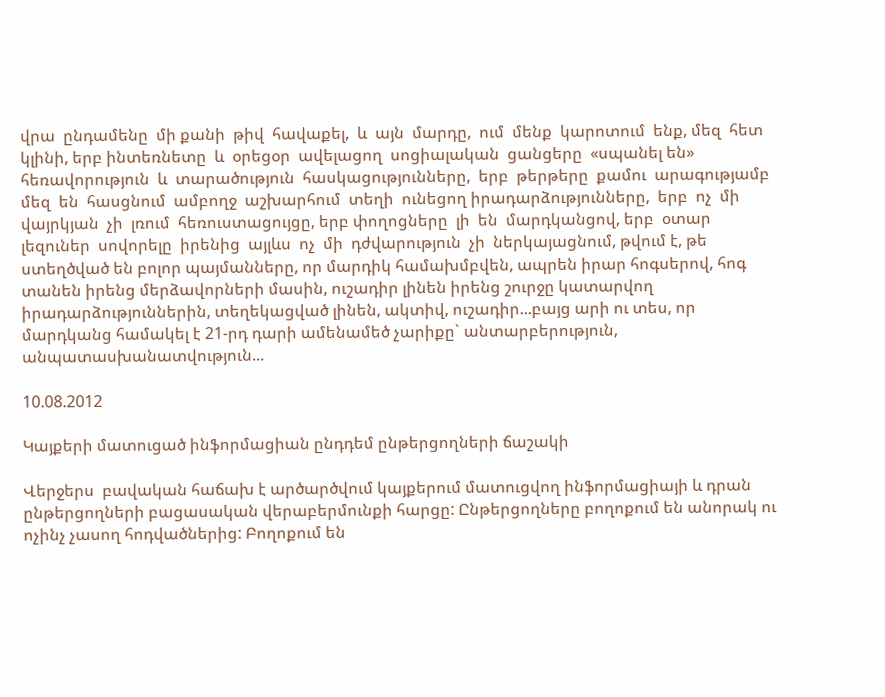վրա  ընդամենը  մի քանի  թիվ  հավաքել,  և  այն  մարդը,  ում  մենք  կարոտում  ենք, մեզ  հետ  կլինի, երբ ինտեռնետը  և  օրեցօր  ավելացող  սոցիալական  ցանցերը  «սպանել են»  հեռավորություն  և  տարածություն  հասկացությունները,  երբ  թերթերը  քամու  արագությամբ  մեզ  են  հասցնում  ամբողջ  աշխարհում  տեղի  ունեցող իրադարձությունները,  երբ  ոչ  մի  վայրկյան  չի  լռում  հեռուստացույցը, երբ փողոցները  լի  են  մարդկանցով, երբ  օտար  լեզուներ  սովորելը  իրենից  այլևս  ոչ  մի  դժվարություն  չի  ներկայացնում, թվում է, թե ստեղծված են բոլոր պայմանները, որ մարդիկ համախմբվեն, ապրեն իրար հոգսերով, հոգ տանեն իրենց մերձավորների մասին, ուշադիր լինեն իրենց շուրջը կատարվող իրադարձություններին, տեղեկացված լինեն, ակտիվ, ուշադիր...բայց արի ու տես, որ մարդկանց համակել է 21-րդ դարի ամենամեծ չարիքը` անտարբերություն, անպատասխանատվություն...

10.08.2012

Կայքերի մատուցած ինֆորմացիան ընդդեմ ընթերցողների ճաշակի

Վերջերս  բավական հաճախ է արծարծվում կայքերում մատուցվող ինֆորմացիայի և դրան  ընթերցողների բացասական վերաբերմունքի հարցը: Ընթերցողները բողոքում են անորակ ու  ոչինչ չասող հոդվածներից: Բողոքում են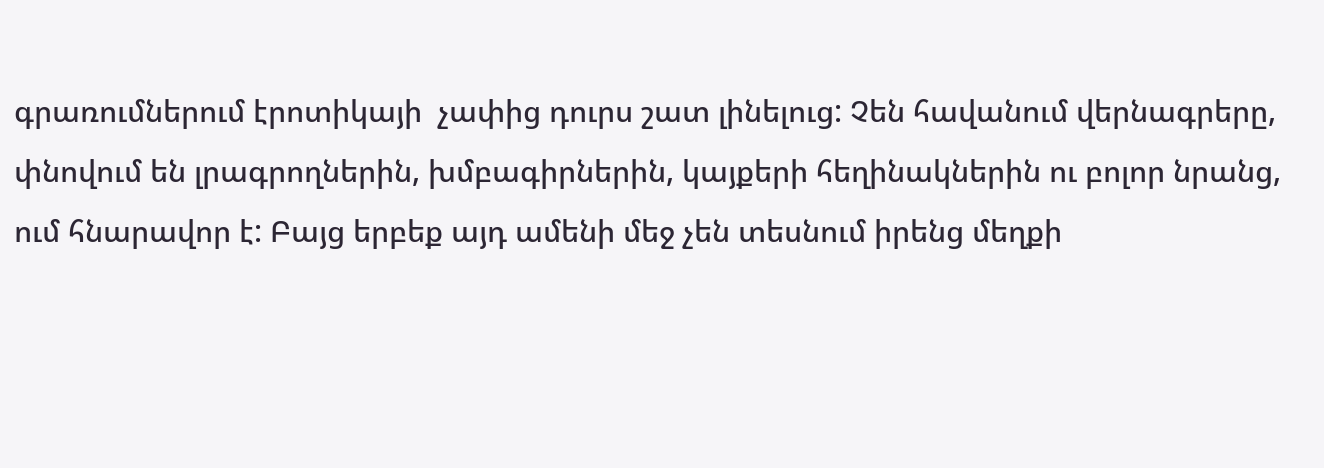գրառումներում էրոտիկայի  չափից դուրս շատ լինելուց: Չեն հավանում վերնագրերը, փնովում են լրագրողներին, խմբագիրներին, կայքերի հեղինակներին ու բոլոր նրանց, ում հնարավոր է: Բայց երբեք այդ ամենի մեջ չեն տեսնում իրենց մեղքի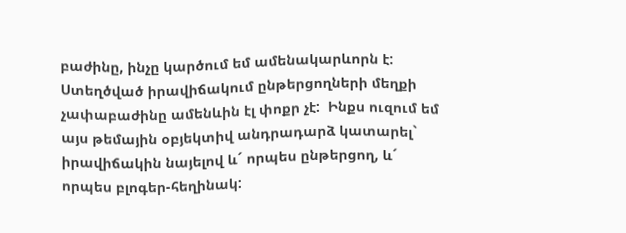բաժինը, ինչը կարծում եմ ամենակարևորն է: Ստեղծված իրավիճակում ընթերցողների մեղքի չափաբաժինը ամենևին էլ փոքր չէ:  Ինքս ուզում եմ այս թեմային օբյեկտիվ անդրադարձ կատարել` իրավիճակին նայելով և´ որպես ընթերցող, և´ որպես բլոգեր-հեղինակ: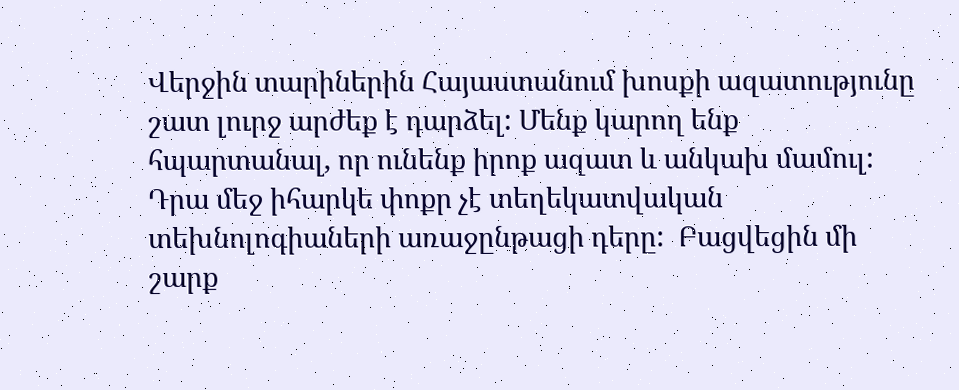Վերջին տարիներին Հայաստանում խոսքի ազատությունը շատ լուրջ արժեք է դարձել: Մենք կարող ենք հպարտանալ, որ ունենք իրոք ազատ և անկախ մամուլ: Դրա մեջ իհարկե փոքր չէ տեղեկատվական տեխնոլոգիաների առաջընթացի դերը:  Բացվեցին մի շարք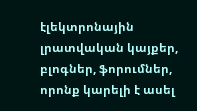էլեկտրոնային լրատվական կայքեր, բլոգներ, ֆորումներ, որոնք կարելի է ասել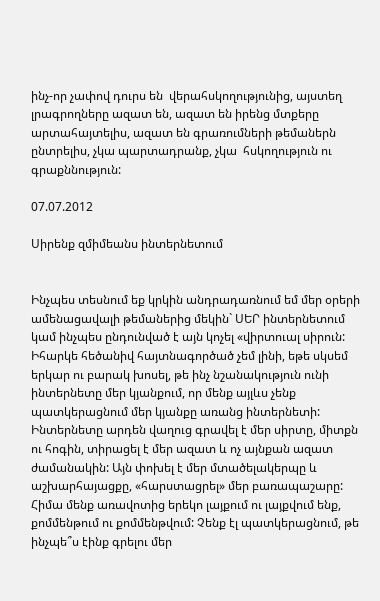ինչ-որ չափով դուրս են  վերահսկողությունից, այստեղ լրագրողները ազատ են, ազատ են իրենց մտքերը արտահայտելիս, ազատ են գրառումների թեմաներն ընտրելիս, չկա պարտադրանք, չկա  հսկողություն ու գրաքննություն:

07.07.2012

Սիրենք զմիմեանս ինտերնետում


Ինչպես տեսնում եք կրկին անդրադառնում եմ մեր օրերի ամենացավալի թեմաներից մեկին` ՍԵՐ ինտերնետում կամ ինչպես ընդունված է այն կոչել «վիրտուալ սիրուն: Իհարկե հեծանիվ հայտնագործած չեմ լինի, եթե սկսեմ երկար ու բարակ խոսել, թե ինչ նշանակություն ունի ինտերնետը մեր կյանքում, որ մենք այլևս չենք պատկերացնում մեր կյանքը առանց ինտերնետի: Ինտերնետը արդեն վաղուց գրավել է մեր սիրտը, միտքն ու հոգին, տիրացել է մեր ազատ և ոչ այնքան ազատ ժամանակին: Այն փոխել է մեր մտածելակերպը և աշխարհայացքը, «հարստացրել» մեր բառապաշարը: Հիմա մենք առավոտից երեկո լայքում ու լայքվում ենք, քոմմենթում ու քոմմենթվում: Չենք էլ պատկերացնում, թե ինչպե՞ս էինք գրելու մեր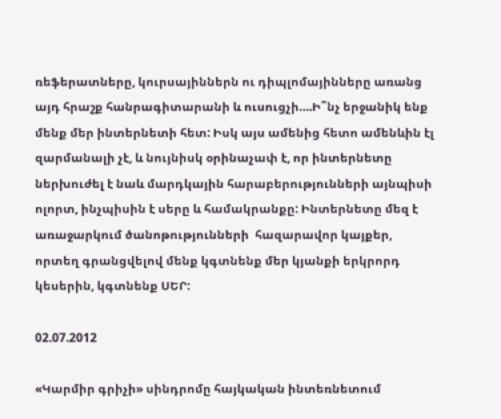ռեֆերատները, կուրսայիններն ու դիպլոմայինները առանց այդ հրաշք հանրագիտարանի և ուսուցչի….Ի˜նչ երջանիկ ենք մենք մեր ինտերնետի հետ: Իսկ այս ամենից հետո ամենևին էլ զարմանալի չէ, և նույնիսկ օրինաչափ է, որ ինտերնետը ներխուժել է նաև մարդկային հարաբերությունների այնպիսի ոլորտ, ինչպիսին է սերը և համակրանքը: Ինտերնետը մեզ է առաջարկում ծանոթությունների  հազարավոր կայքեր, որտեղ գրանցվելով մենք կգտնենք մեր կյանքի երկրորդ կեսերին, կգտնենք ՍԵՐ:

02.07.2012

«Կարմիր գրիչի» սինդրոմը հայկական ինտեռնետում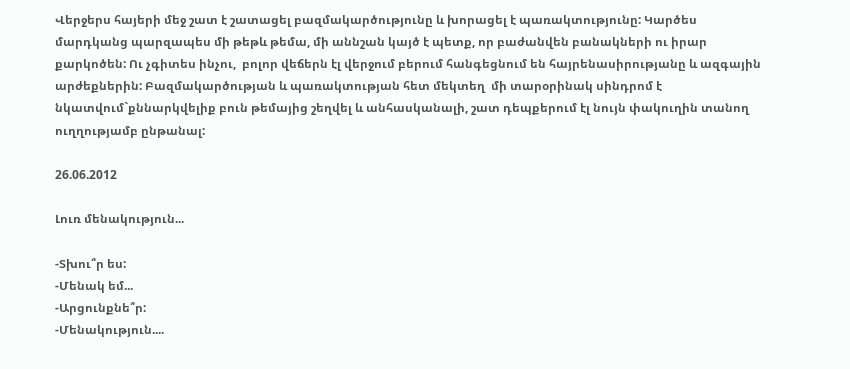Վերջերս հայերի մեջ շատ է շատացել բազմակարծությունը և խորացել է պառակտությունը: Կարծես մարդկանց պարզապես մի թեթև թեմա, մի աննշան կայծ է պետք, որ բաժանվեն բանակների ու իրար քարկոծեն: Ու չգիտես ինչու,  բոլոր վեճերն էլ վերջում բերում հանգեցնում են հայրենասիրությանը և ազգային արժեքներին: Բազմակարծության և պառակտության հետ մեկտեղ  մի տարօրինակ սինդրոմ է նկատվում`քննարկվելիք բուն թեմայից շեղվել և անհասկանալի, շատ դեպքերում էլ նույն փակուղին տանող ուղղությամբ ընթանալ:

26.06.2012

Լուռ մենակություն...

-Տխու՞ր ես:
-Մենակ եմ...
-Արցունքնե՞ր:
-Մենակություն....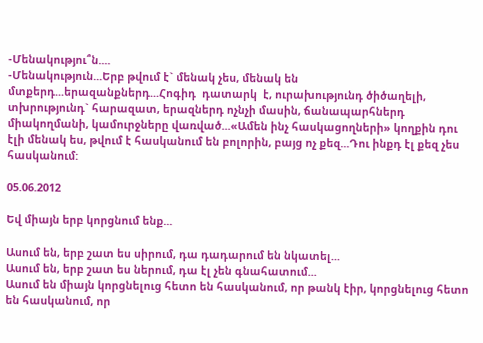-Մենակությու՞ն....
-Մենակություն...Երբ թվում է` մենակ չես, մենակ են մտքերդ...երազանքներդ...Հոգիդ  դատարկ  է, ուրախությունդ ծիծաղելի, տխրությունդ` հարազատ, երազներդ ոչնչի մասին, ճանապարհներդ միակողմանի, կամուրջները վառված...«Ամեն ինչ հասկացողների» կողքին դու էլի մենակ ես, թվում է հասկանում են բոլորին, բայց ոչ քեզ...Դու ինքդ էլ քեզ չես հասկանում:

05.06.2012

Եվ միայն երբ կորցնում ենք...

Ասում են, երբ շատ ես սիրում, դա դադարում են նկատել...
Ասում են, երբ շատ ես ներում, դա էլ չեն գնահատում...
Ասում են միայն կորցնելուց հետո են հասկանում, որ թանկ էիր, կորցնելուց հետո են հասկանում, որ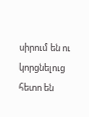սիրում են ու կորցնելուց հետո են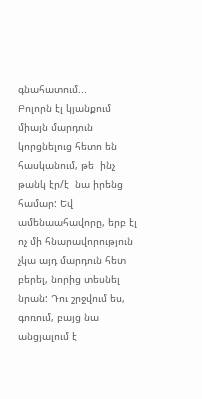գնահատում...
Բոլորն էլ կյանքում միայն մարդուն կորցնելուց հետո են հասկանում, թե  ինչ թանկ էր/է  նա իրենց համար: Եվ ամենաահավորը, երբ էլ ոչ մի հնարավորություն չկա այդ մարդուն հետ բերել, նորից տեսնել նրան: Դու շրջվում ես, գոռում, բայց նա անցյալում է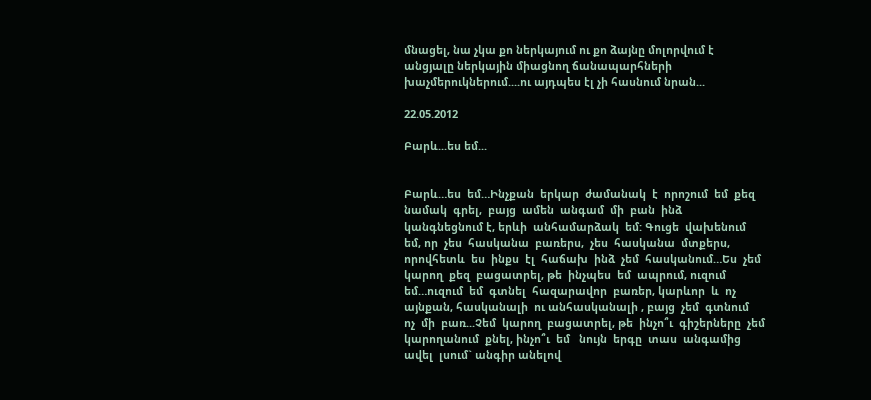մնացել, նա չկա քո ներկայում ու քո ձայնը մոլորվում է անցյալը ներկային միացնող ճանապարհների խաչմերուկներում....ու այդպես էլ չի հասնում նրան...

22.05.2012

Բարև...ես եմ...


Բարև…ես  եմ…Ինչքան  երկար  ժամանակ  է  որոշում  եմ  քեզ  նամակ  գրել,  բայց  ամեն  անգամ  մի  բան  ինձ  կանգնեցնում է, երևի  անհամարձակ  եմ: Գուցե  վախենում  եմ, որ  չես  հասկանա  բառերս,  չես  հասկանա  մտքերս, որովհետև  ես  ինքս  էլ  հաճախ  ինձ  չեմ  հասկանում…Ես  չեմ  կարող  քեզ  բացատրել, թե  ինչպես  եմ  ապրում, ուզում  եմ…ուզում  եմ  գտնել  հազարավոր  բառեր, կարևոր  և  ոչ  այնքան, հասկանալի  ու անհասկանալի , բայց  չեմ  գտնում  ոչ  մի  բառ...Չեմ  կարող  բացատրել, թե  ինչո՞ւ  գիշերները  չեմ  կարողանում  քնել, ինչո՞ւ  եմ   նույն  երգը  տաս  անգամից  ավել  լսում` անգիր անելով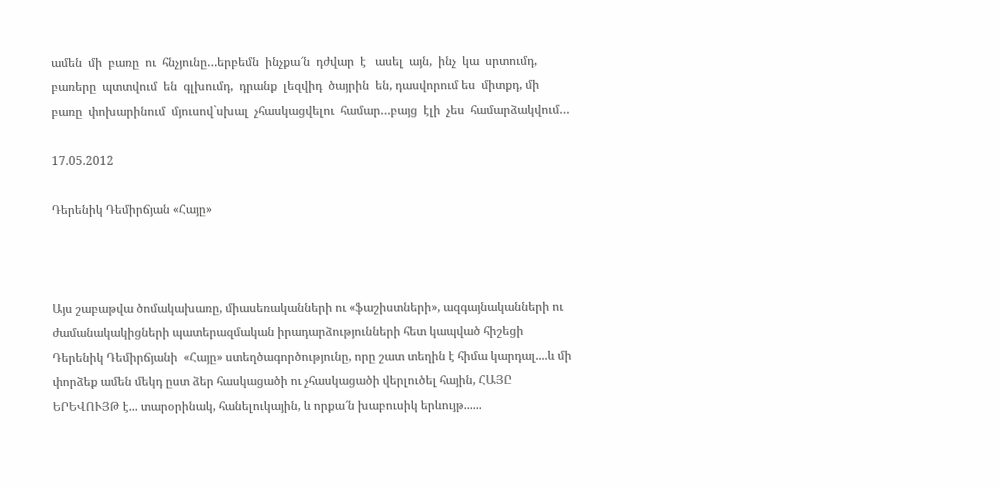ամեն  մի  բառը  ու  հնչյունը…երբեմն  ինչքա՜ն  դժվար  է   ասել  այն,  ինչ  կա  սրտումդ, բառերը  պտտվում  են  գլխումդ,  դրանք  լեզվիդ  ծայրին  են, դասվորում ես  միտքդ, մի  բառը  փոխարինում  մյուսով`սխալ  չհասկացվելու  համար…բայց  էլի  չես  համարձակվում…

17.05.2012

Դերենիկ Դեմիրճյան «Հայը»



Այս շաբաթվա ծոմակախառը, միասեռականների ու «ֆաշիստների», ազգայնականների ու ժամանակակիցների պատերազմական իրադարձությունների հետ կապված հիշեցի Դերենիկ Դեմիրճյանի  «Հայը» ստեղծագործությունը, որը շատ տեղին է հիմա կարդալ....և մի փորձեք ամեն մեկդ ըստ ձեր հասկացածի ու չհասկացածի վերլուծել հային, ՀԱՅԸ  ԵՐԵՎՈՒՅԹ է... տարօրինակ, հանելուկային, և որքա՜ն խաբուսիկ երևույթ......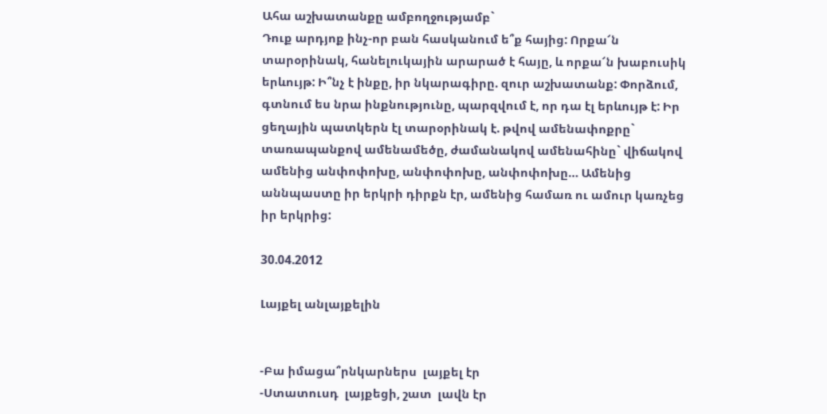Ահա աշխատանքը ամբողջությամբ`
Դուք արդյոք ինչ-որ բան հասկանում ե՞ք հայից: Որքա՜ն տարօրինակ, հանելուկային արարած է հայը, և որքա՜ն խաբուսիկ երևույթ: Ի՞նչ է ինքը, իր նկարագիրը. զուր աշխատանք: Փորձում, գտնում ես նրա ինքնությունը, պարզվում է, որ դա էլ երևույթ է: Իր ցեղային պատկերն էլ տարօրինակ է. թվով ամենափոքրը` տառապանքով ամենամեծը, ժամանակով ամենահինը` վիճակով ամենից անփոփոխը, անփոփոխը, անփոփոխը… Ամենից աննպաստը իր երկրի դիրքն էր, ամենից համառ ու ամուր կառչեց իր երկրից:

30.04.2012

Լայքել անլայքելին


-Բա իմացա՞րնկարներս  լայքել էր
-Ստատուսդ  լայքեցի, շատ  լավն էր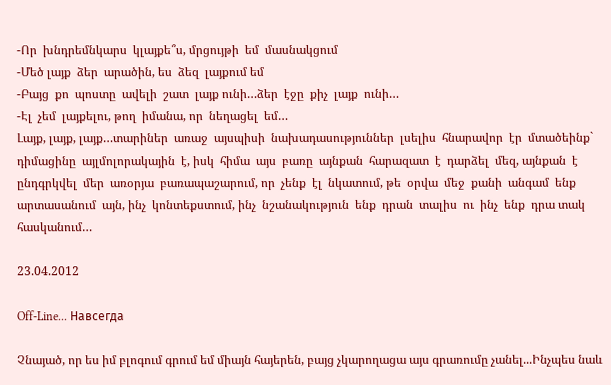-Որ  խնդրեմնկարս  կլայքե՞ս, մրցույթի  եմ  մասնակցում
-Մեծ լայք  ձեր  արածին, ես  ձեզ  լայքում եմ
-Բայց  քո  պոստը  ավելի  շատ  լայք ունի…ձեր  էջը  քիչ  լայք  ունի…
-Էլ  չեմ  լայքելու, թող  իմանա, որ  նեղացել  եմ…
Լայք, լայք, լայք…տարիներ  առաջ  այսպիսի  նախադասություններ  լսելիս  հնարավոր  էր  մտածեինք` դիմացինը  այլմոլորակային  է, իսկ  հիմա  այս  բառը  այնքան  հարազատ  է  դարձել  մեզ, այնքան  է  ընդգրկվել  մեր  առօրյա  բառապաշարում, որ  չենք  էլ  նկատում, թե  օրվա  մեջ  քանի  անգամ  ենք  արտասանում  այն, ինչ  կոնտեքստում, ինչ  նշանակություն  ենք  դրան  տալիս  ու  ինչ  ենք  դրա տակ  հասկանում…

23.04.2012

Off-Line... Навсегда

Չնայած, որ ես իմ բլոգում գրում եմ միայն հայերեն, բայց չկարողացա այս գրառումը չանել...Ինչպես նաև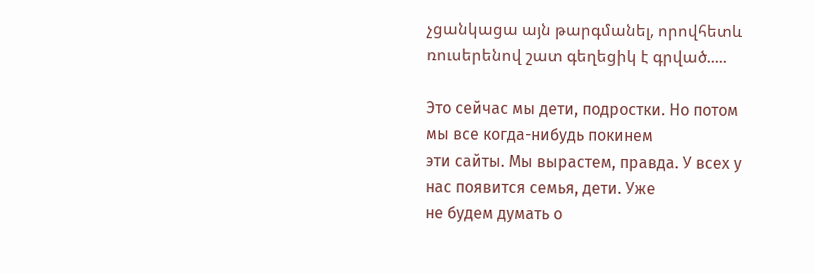չցանկացա այն թարգմանել, որովհետև ռուսերենով շատ գեղեցիկ է գրված.....

Это сейчас мы дети, подростки. Но потом мы все когда-нибудь покинем
эти сайты. Мы вырастем, правда. У всех у нас появится семья, дети. Уже
не будем думать о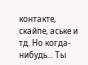контакте, скайпе, аське и тд. Но когда-нибудь... Ты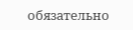обязательно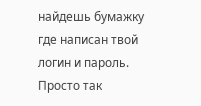найдешь бумажку где написан твой логин и пароль. Просто так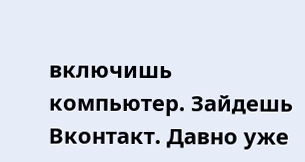включишь компьютер. Зайдешь Вконтакт. Давно уже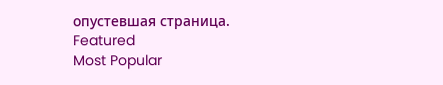опустевшая страница.
Featured
Most Popular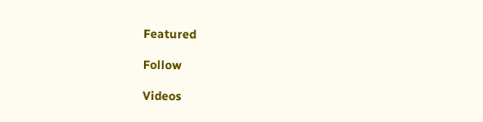Featured

Follow

Videos